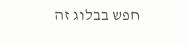חפש בבלוג זה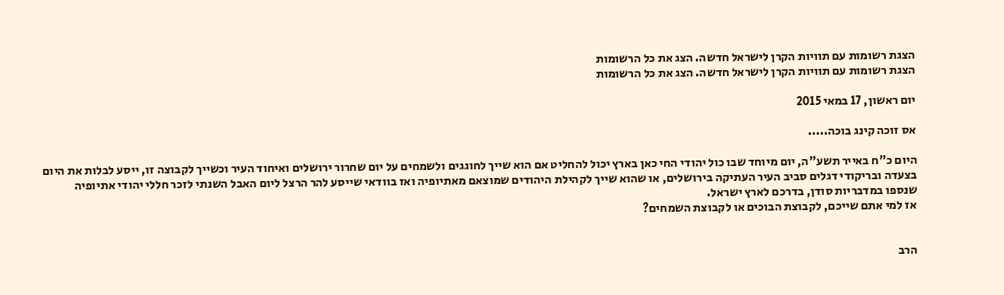הצגת רשומות עם תוויות הקרן לישראל חדשה. הצג את כל הרשומות
הצגת רשומות עם תוויות הקרן לישראל חדשה. הצג את כל הרשומות

יום ראשון, 17 במאי 2015

אס זוכה קינג בוכה.....

היום כ"ח באייר תשע"ה, יום מיוחד שבו כול יהודי החי כאן בארץ יכול להחליט אם הוא שייך לחוגגים ולשמחים על יום שחרור ירושלים ואיחוד העיר וכשייך לקבוצה זו, ייסע לבלות את היום בצעדה ובריקודי דגלים סביב העיר העתיקה בירושלים, או שהוא שייך לקהילת היהודים שמוצאם מאתיופיה ואז בוודאי שייסע להר הרצל ליום האבל השנתי לזכר חללי יהודי אתיופיה שנספו במדבריות סודן, בדרכם לארץ ישראל.
אז למי אתם שייכם, לקבוצת הבוכים או לקבוצת השמחים?


הרב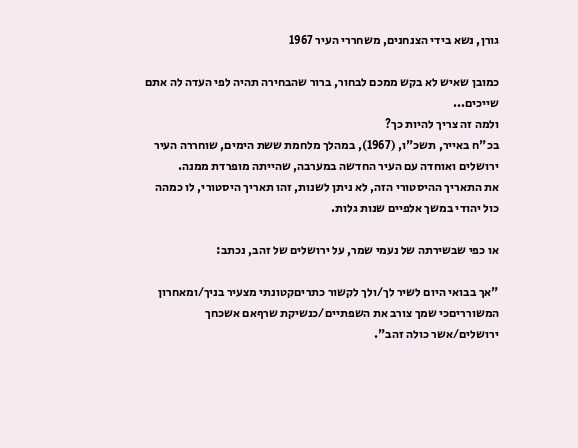גורן, נשא בידי הצנחנים, משחררי העיר 1967

כמובן שאיש לא בקש ממכם לבחור, ברור שהבחירה תהיה לפי העדה לה אתם שייכים...
ולמה זה צריך להיות כך?
בכ"ח באייר, תשכ"ו, (1967), במהלך מלחמת ששת הימים, שוחררה העיר ירושלים ואוחדה עם העיר החדשה במערבה, שהייתה מופרדת ממנה.
את התאריך ההיסטורי הזה, לא ניתן לשנות, זהו תאריך היסטורי, לו כמהה כול יהודי במשך אלפיים שנות גלות.

או כפי שבשירתה של נעמי שמר, על ירושלים של זהב, נכתב:

"אך בבואי היום לשיר לך/ולך לקשור כתריםקטונתי מצעיר בניך/ומאחרון המשורריםכי שמך צורב את השפתיים/כנשיקת שרףאם אשכחך ירושלים/אשר כולה זהב".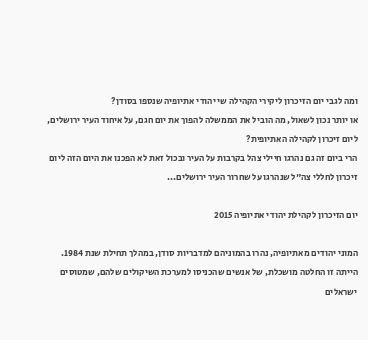ומה לגבי יום הזיכרון ליקירי הקהילה שי יהודי אתיופיה שנספו בסודן?
או יותר נכון לשאול, מה הוביל את הממשלה להפוך את יום חגם, על איחוד העיר ירושלים, ליום זיכרון לקהילה האתיופית?
הרי ביום זה גם נהרגו חיילי צהל בקרבות על העיר ובכול זאת לא הפכנו את היום הזה ליום זיכרון לחללי צה"ל שנהרגו על שחרור העיר ירושלים...

יום הזיכרון לקהילת יהודי אתיופיה 2015

המוני יהודים מאתיופיה, נהרו בהמוניהם למדבריות סודן, במהלך תחילת שנת 1984.
הייתה זו החלטה מושכלת, של אנשים שהכניסו למערכת השיקולים שלהם, שמטוסים ישראלים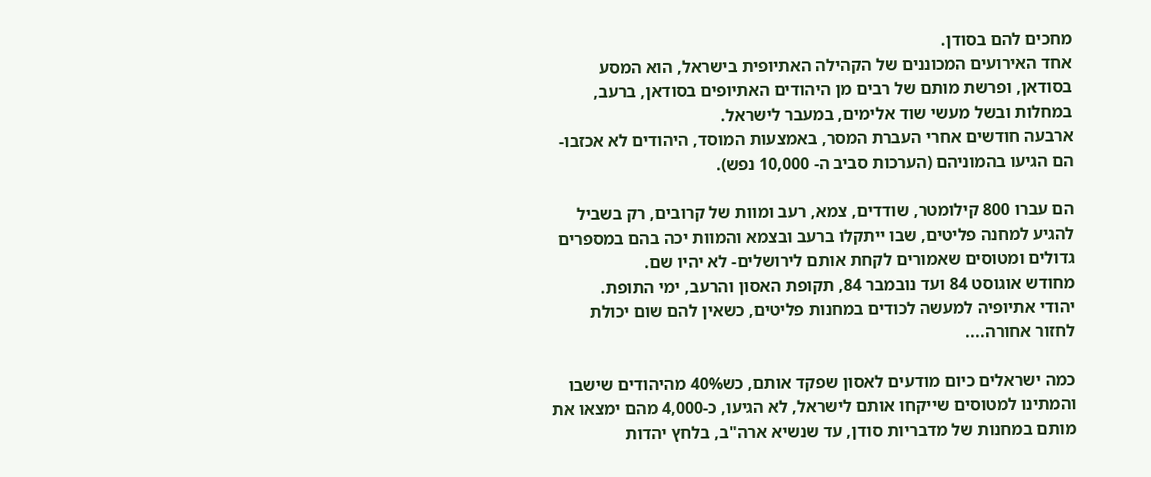מחכים להם בסודן.
אחד האירועים המכוננים של הקהילה האתיופית בישראל, הוא המסע בסודאן, ופרשת מותם של רבים מן היהודים האתיופים בסודאן, ברעב, במחלות ובשל מעשי שוד אלימים, במעבר לישראל.
ארבעה חודשים אחרי העברת המסר, באמצעות המוסד, היהודים לא אכזבו- הם הגיעו בהמוניהם (הערכות סביב ה- 10,000 נפש).

הם עברו 800 קילומטר, שודדים, צמא, רעב ומוות של קרובים, רק בשביל להגיע למחנה פליטים, שבו ייתקלו ברעב ובצמא והמוות יכה בהם במספרים גדולים ומטוסים שאמורים לקחת אותם לירושלים- לא יהיו שם.
מחודש אוגוסט 84 ועד נובמבר 84, תקופת האסון והרעב, ימי התופת.
יהודי אתיופיה למעשה לכודים במחנות פליטים, כשאין להם שום יכולת לחזור אחורה....

כמה ישראלים כיום מודעים לאסון שפקד אותם, כש40% מהיהודים שישבו והמתינו למטוסים שייקחו אותם לישראל, לא הגיעו, כ-4,000 מהם ימצאו את מותם במחנות של מדבריות סודן, עד שנשיא ארה"ב, בלחץ יהדות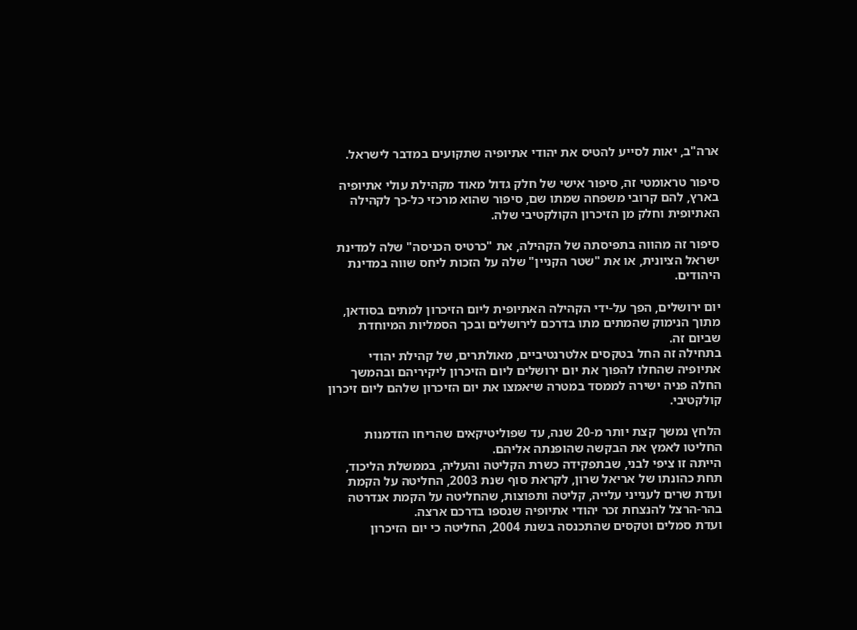ארה"ב, יאות לסייע להטיס את יהודי אתיופיה שתקועים במדבר לישראל.

סיפור טראומטי זה, סיפור אישי של חלק גדול מאוד מקהילת עולי אתיופיה בארץ, להם קרובי משפחה שמתו שם, סיפור שהוא מרכזי כל-כך לקהילה האתיופית וחלק מן הזיכרון הקולקטיבי שלה.

סיפור זה מהווה בתפיסתה של הקהילה, את "כרטיס הכניסה" שלה למדינת ישראל הציונית, או את "שטר הקניין" שלה על הזכות ליחס שווה במדינת היהודים.

יום ירושלים, הפך על-ידי הקהילה האתיופית ליום הזיכרון למתים בסודאן, מתוך הנימוק שהמתים מתו בדרכם לירושלים ובכך הסמליות המיוחדת שביום זה.
בתחילה זה החל בטקסים אלטרנטיביים, מאולתרים, של קהילת יהודי אתיופיה שהחלו להפוך את יום ירושלים ליום הזיכרון ליקיריהם ובהמשך החלה פניה ישירה לממסד במטרה שיאמצו את יום הזיכרון שלהם ליום זיכרון קולקטיבי.

הלחץ נמשך קצת יותר מ-20 שנה, עד שפוליטיקאים שהריחו הזדמנות החליטו לאמץ את הבקשה שהופנתה אליהם.
הייתה זו ציפי לבני, שבתפקידה כשרת הקליטה והעליה, בממשלת הליכוד, תחת כהונתו של אריאל שרון, לקראת סוף שנת 2003, החליטה על הקמת ועדת שרים לענייני עלייה, קליטה ותפוצות, שהחליטה על הקמת אנדרטה בהר-הרצל להנצחת זכר יהודי אתיופיה שנספו בדרכם ארצה.
ועדת סמלים וטקסים שהתכנסה בשנת 2004, החליטה כי יום הזיכרון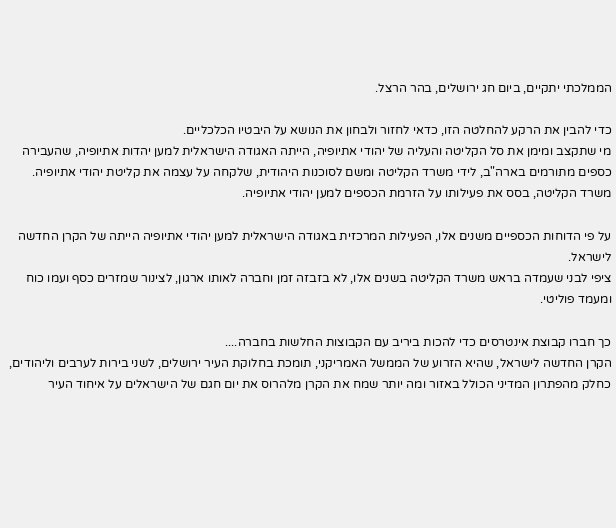הממלכתי יתקיים, ביום חג ירושלים, בהר הרצל.

כדי להבין את הרקע להחלטה הזו, כדאי לחזור ולבחון את הנושא על היבטיו הכלכליים.
מי שתקצב ומימן את סל הקליטה והעליה של יהודי אתיופיה, הייתה האגודה הישראלית למען יהדות אתיופיה, שהעבירה כספים מתורמים בארה"ב, לידי משרד הקליטה ומשם לסוכנות היהודית, שלקחה על עצמה את קליטת יהודי אתיופיה.
משרד הקליטה, בסס את פעילותו על הזרמת הכספים למען יהודי אתיופיה.

על פי הדוחות הכספיים משנים אלו, הפעילות המרכזית באגודה הישראלית למען יהודי אתיופיה הייתה של הקרן החדשה לישראל.
ציפי לבני שעמדה בראש משרד הקליטה בשנים אלו, לא בזבזה זמן וחברה לאותו ארגון, לצינור שמזרים כסף ועמו כוח ומעמד פוליטי.

כך חברו קבוצת אינטרסים כדי להכות ביריב עם הקבוצות החלשות בחברה....
הקרן החדשה לישראל, שהיא הזרוע של הממשל האמריקני, תומכת בחלוקת העיר ירושלים, לשני בירות לערבים וליהודים, כחלק מהפתרון המדיני הכולל באזור ומה יותר שמח את הקרן מלהרוס את יום חגם של הישראלים על איחוד העיר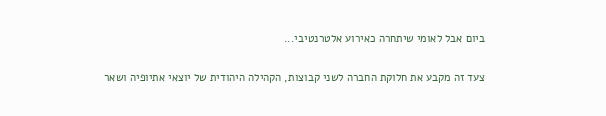ביום אבל לאומי שיתחרה כאירוע אלטרנטיבי...

צעד זה מקבע את חלוקת החברה לשני קבוצות, הקהילה היהודית של יוצאי אתיופיה ושאר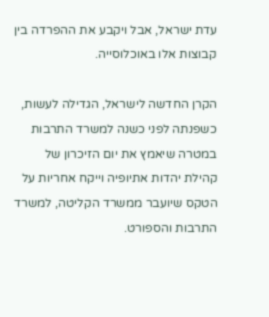עדת ישראל, אבל ויקבע את ההפרדה בין קבוצות אלו באוכלוסייה.

הקרן החדשה לישראל, הגדילה לעשות, כשפנתה לפני כשנה למשרד התרבות במטרה שיאמץ את יום הזיכרון של קהילת יהדות אתיופיה וייקח אחריות על הטקס שיועבר ממשרד הקליטה, למשרד התרבות והספורט.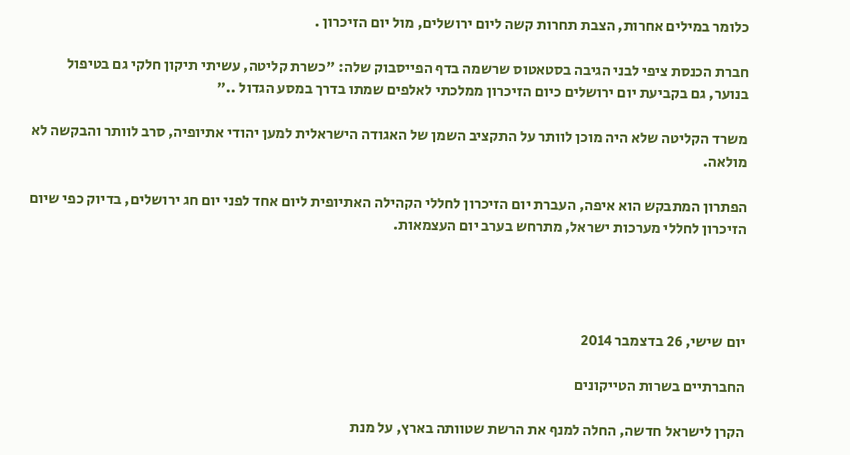כלומר במילים אחרות, הצבת תחרות קשה ליום ירושלים, מול יום הזיכרון .

חברת הכנסת ציפי לבני הגיבה בסטאטוס שרשמה בדף הפייסבוק שלה: "כשרת קליטה, עשיתי תיקון חלקי גם בטיפול בנוער, גם בקביעת יום ירושלים כיום הזיכרון ממלכתי לאלפים שמתו בדרך במסע הגדול .."

משרד הקליטה שלא היה מוכן לוותר על התקציב השמן של האגודה הישראלית למען יהודי אתיופיה, סרב לוותר והבקשה לא מולאה.

הפתרון המתבקש הוא איפה, העברת יום הזיכרון לחללי הקהילה האתיופית ליום אחד לפני יום חג ירושלים, בדיוק כפי שיום הזיכרון לחללי מערכות ישראל, מתרחש בערב יום העצמאות.




יום שישי, 26 בדצמבר 2014

החברתיים בשרות הטייקונים

הקרן לישראל חדשה, החלה למנף את הרשת שטוותה בארץ, על מנת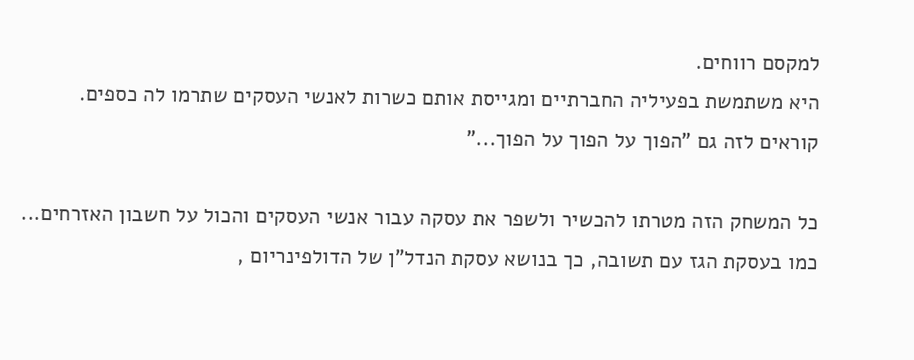למקסם רווחים.
היא משתמשת בפעיליה החברתיים ומגייסת אותם כשרות לאנשי העסקים שתרמו לה כספים.
קוראים לזה גם "הפוך על הפוך על הפוך..."

כל המשחק הזה מטרתו להכשיר ולשפר את עסקה עבור אנשי העסקים והכול על חשבון האזרחים...
כמו בעסקת הגז עם תשובה, כך בנושא עסקת הנדל"ן של הדולפינריום ,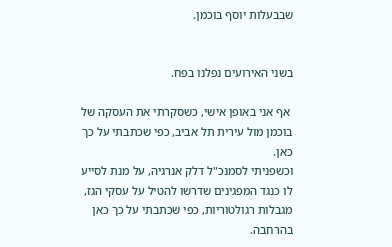שבבעלות יוסף בוכמן.


בשני האירועים נפלנו בפח.

 אף אני באופן אישי, כשסקרתי את העסקה של בוכמן מול עירית תל אביב, כפי שכתבתי על כך כאן.
וכשפניתי לסמנכ"ל דלק אנרגיה, על מנת לסייע לו כנגד המפגינים שדרשו להטיל על עסקי הגז, מגבלות רגולטוריות, כפי שכתבתי על כך כאן בהרחבה.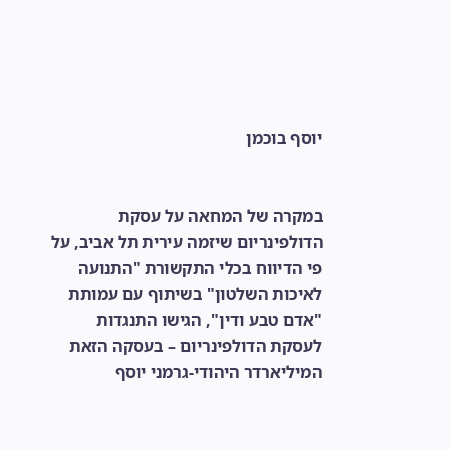יוסף בוכמן


במקרה של המחאה על עסקת הדולפינריום שיזמה עירית תל אביב, על פי הדיווח בכלי התקשורת "התנועה לאיכות השלטון" בשיתוף עם עמותת "אדם טבע ודין", הגישו התנגדות לעסקת הדולפינריום – בעסקה הזאת המיליארדר היהודי-גרמני יוסף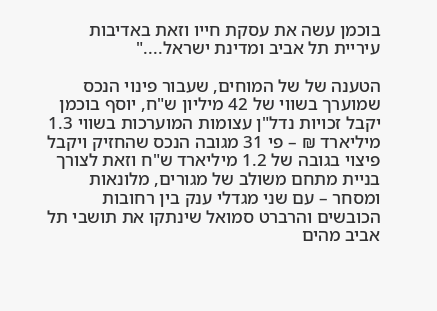בוכמן עשה את עסקת חייו וזאת באדיבות עיריית תל אביב ומדינת ישראל...."

הטענה של של המוחים, שעבור פינוי הנכס שמוערך בשווי של 42 מיליון ש"ח, יוסף בוכמן יקבל זכויות נדל"ן עצומות המוערכות בשווי 1.3 מיליארד ₪ – פי 31 מגובה הנכס שהחזיק ויקבל פיצוי בגובה של 1.2 מיליארד ש"ח וזאת לצורך בניית מתחם משולב של מגורים, מלונאות ומסחר – עם שני מגדלי ענק בין רחובות הכובשים והרברט סמואל שינתקו את תושבי תל אביב מהים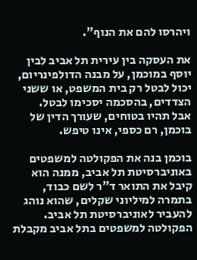ויהרסו להם את הנוף".

את העסקה בין עירית תל אביב לבין יוסף במוכמן, על מבנה הדולפינריום, יכול לבטל רק בית המשפט, או ששני הצדדים, בהסכמה יסכימו לבטל.
אבל תהיו בטוחים, שעורך הדין של בוכמן, רם כספי, אינו טיפש.

בוכמן בנה את הפקולטה למשפטים באוניברסיטת תל אביב, ממנה הוא קיבל את התואר ד"ר לשם כבוד, בתמרה למיליוני שקלים, שהוא נוהג להעביר לאוניברסיטת תל אביב.
הפקולטה למשפטים בתל אביב מקבלת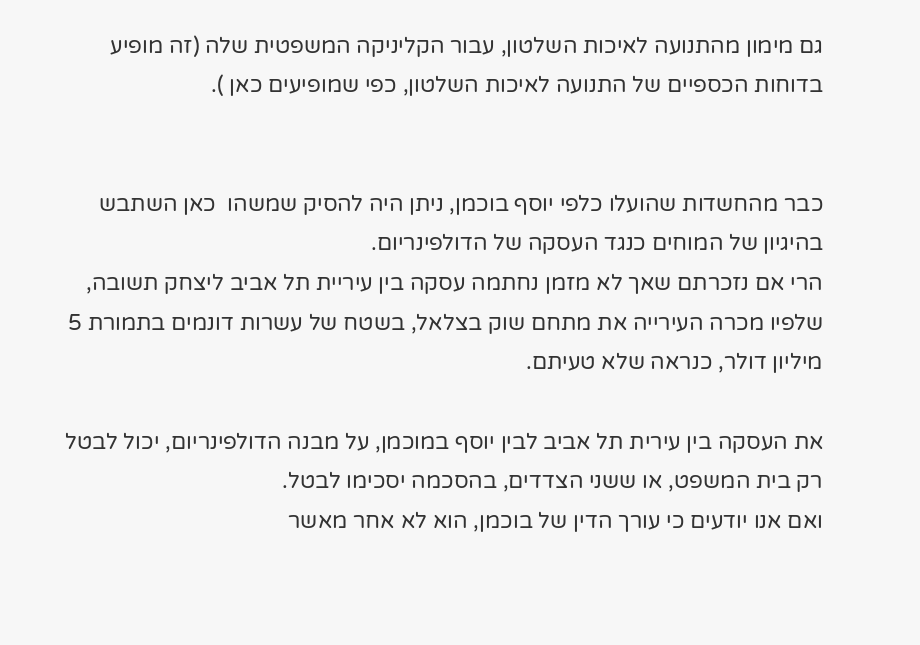גם מימון מהתנועה לאיכות השלטון, עבור הקליניקה המשפטית שלה (זה מופיע בדוחות הכספיים של התנועה לאיכות השלטון, כפי שמופיעים כאן ).


כבר מהחשדות שהועלו כלפי יוסף בוכמן, ניתן היה להסיק שמשהו  כאן השתבש בהיגיון של המוחים כנגד העסקה של הדולפינריום.
הרי אם נזכרתם שאך לא מזמן נחתמה עסקה בין עיריית תל אביב ליצחק תשובה, שלפיו מכרה העירייה את מתחם שוק בצלאל, בשטח של עשרות דונמים בתמורת 5 מיליון דולר, כנראה שלא טעיתם.

את העסקה בין עירית תל אביב לבין יוסף במוכמן, על מבנה הדולפינריום, יכול לבטל רק בית המשפט, או ששני הצדדים, בהסכמה יסכימו לבטל.
ואם אנו יודעים כי עורך הדין של בוכמן, הוא לא אחר מאשר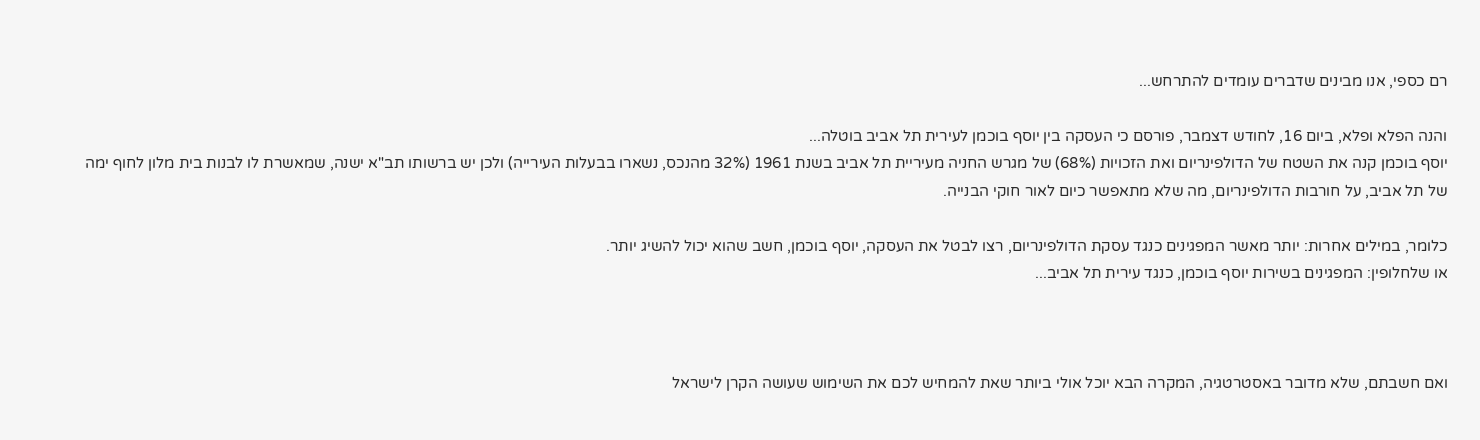רם כספי, אנו מבינים שדברים עומדים להתרחש...

והנה הפלא ופלא, ביום 16, לחודש דצמבר, פורסם כי העסקה בין יוסף בוכמן לעירית תל אביב בוטלה...
יוסף בוכמן קנה את השטח של הדולפינריום ואת הזכויות (68%) של מגרש החניה מעיריית תל אביב בשנת 1961 (32% מהנכס, נשארו בבעלות העירייה) ולכן יש ברשותו תב"א ישנה, שמאשרת לו לבנות בית מלון לחוף ימה של תל אביב, על חורבות הדולפינריום, מה שלא מתאפשר כיום לאור חוקי הבנייה.

כלומר, במילים אחרות: יותר מאשר המפגינים כנגד עסקת הדולפינריום, רצו לבטל את העסקה, יוסף בוכמן, חשב שהוא יכול להשיג יותר.
או שלחלופין: המפגינים בשירות יוסף בוכמן, כנגד עירית תל אביב...



ואם חשבתם, שלא מדובר באסטרטגיה, המקרה הבא יוכל אולי ביותר שאת להמחיש לכם את השימוש שעושה הקרן לישראל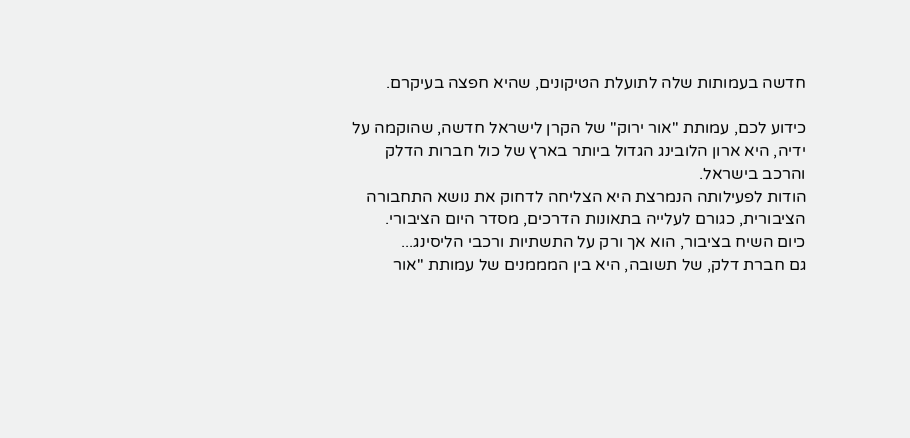חדשה בעמותות שלה לתועלת הטיקונים, שהיא חפצה בעיקרם.

כידוע לכם, עמותת "אור ירוק" של הקרן לישראל חדשה, שהוקמה על ידיה, היא ארון הלובינג הגדול ביותר בארץ של כול חברות הדלק והרכב בישראל.
הודות לפעילותה הנמרצת היא הצליחה לדחוק את נושא התחבורה הציבורית, כגורם לעלייה בתאונות הדרכים, מסדר היום הציבורי.
כיום השיח בציבור, הוא אך ורק על התשתיות ורכבי הליסינג...
גם חברת דלק, של תשובה, היא בין המממנים של עמותת "אור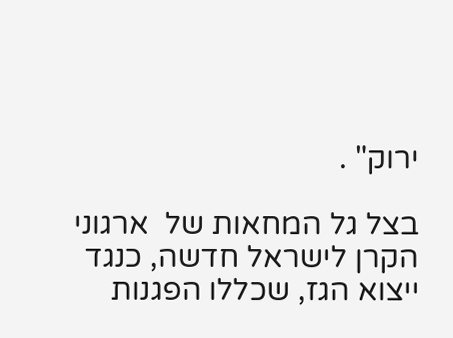ירוק" .

בצל גל המחאות של  ארגוני הקרן לישראל חדשה, כנגד ייצוא הגז, שכללו הפגנות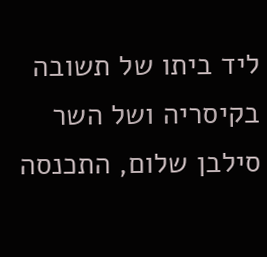ליד ביתו של תשובה בקיסריה ושל השר סילבן שלום, התכנסה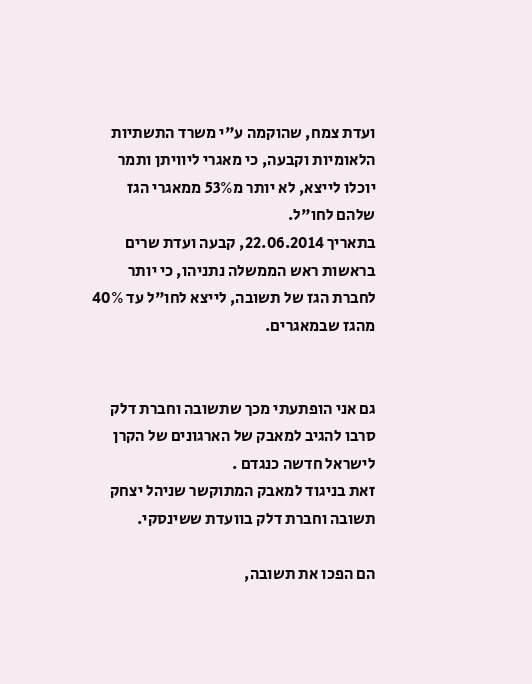ועדת צמח, שהוקמה ע"י משרד התשתיות הלאומיות וקבעה, כי מאגרי ליוויתן ותמר יוכלו לייצא, לא יותר מ53% ממאגרי הגז שלהם לחו"ל.
בתאריך 22.06.2014, קבעה ועדת שרים בראשות ראש הממשלה נתניהו, כי יותר לחברת הגז של תשובה, לייצא לחו"ל עד 40% מהגז שבמאגרים.


גם אני הופתעתי מכך שתשובה וחברת דלק סרבו להגיב למאבק של הארגונים של הקרן לישראל חדשה כנגדם .
זאת בניגוד למאבק המתוקשר שניהל יצחק תשובה וחברת דלק בוועדת ששינסקי.

הם הפכו את תשובה,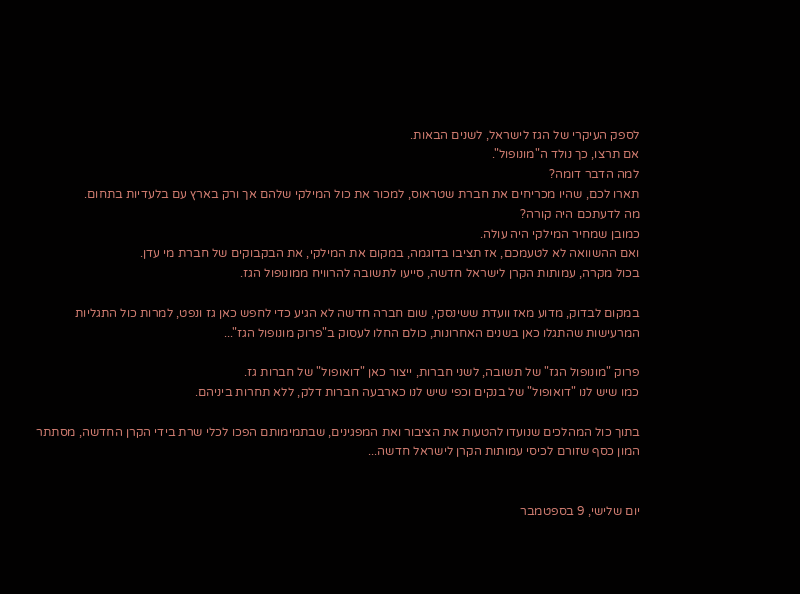לספק העיקרי של הגז לישראל, לשנים הבאות.
אם תרצו, כך נולד ה"מונופול".
למה הדבר דומה?
תארו לכם, שהיו מכריחים את חברת שטראוס, למכור את כול המילקי שלהם אך ורק בארץ עם בלעדיות בתחום.
מה לדעתכם היה קורה?
כמובן שמחיר המילקי היה עולה.
ואם ההשוואה לא לטעמכם, אז תציבו בדוגמה, במקום את המילקי, את הבקבוקים של חברת מי עדן.
בכול מקרה, עמותות הקרן לישראל חדשה, סייעו לתשובה להרוויח ממונופול הגז.

במקום לבדוק, מדוע מאז וועדת ששינסקי, שום חברה חדשה לא הגיע כדי לחפש כאן גז ונפט, למרות כול התגליות המרעישות שהתגלו כאן בשנים האחרונות, כולם החלו לעסוק ב"פרוק מונופול הגז"...

פרוק "מונופול הגז" של תשובה, לשני חברות, ייצור כאן "דואופול" של חברות גז.
כמו שיש לנו "דואופול" של בנקים וכפי שיש לנו כארבעה חברות דלק, ללא תחרות ביניהם.

בתוך כול המהלכים שנועדו להטעות את הציבור ואת המפגינים, שבתמימותם הפכו לכלי שרת בידי הקרן החדשה, מסתתר המון כסף שזורם לכיסי עמותות הקרן לישראל חדשה...


יום שלישי, 9 בספטמבר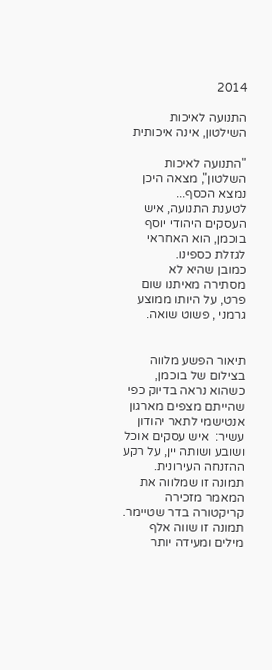2014

התנועה לאיכות השילטון, אינה איכותית

"התנועה לאיכות השלטון", מצאה היכן נמצא הכסף...
לטענת התנועה, איש העסקים היהודי יוסף בוכמן, הוא האחראי לגזלת כספינו.
כמובן שהיא לא מסתירה מאיתנו שום פרט, על היותו ממוצע גרמני , פשוט שואה.


תיאור הפשע מלווה בצילום של בוכמן, כשהוא נראה בדיוק כפי שהייתם מצפים מארגון אנטישמי לתאר יהודון עשיר:  איש עסקים אוכל ושובע ושותה יין, על רקע ההזנחה העירונית.
תמונה זו שמלווה את המאמר מזכירה קריקטורה בדר שטיימר.
תמונה זו שווה אלף מילים ומעידה יותר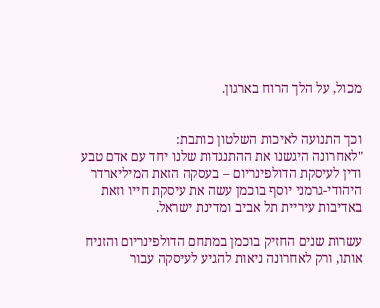מכול, על הלך הרוח בארגון.


וכך התנועה לאיכות השלטון כותבת:
"לאחרונה היגשנו את ההתנגדות שלנו יחד עם אדם טבע ודין לעיסקת הדולפינריום – בעסקה הזאת המיליארדר היהודי-גרמני יוסף בוכמן עשה את עיסקת חייו וזאת באדיבות עיריית תל אביב ומדינת ישראל.

עשרות שנים החזיק בוכמן במתחם הדולפינריום והזניח אותו, ורק לאחרונה ניאות להגיע לעיסקה עבור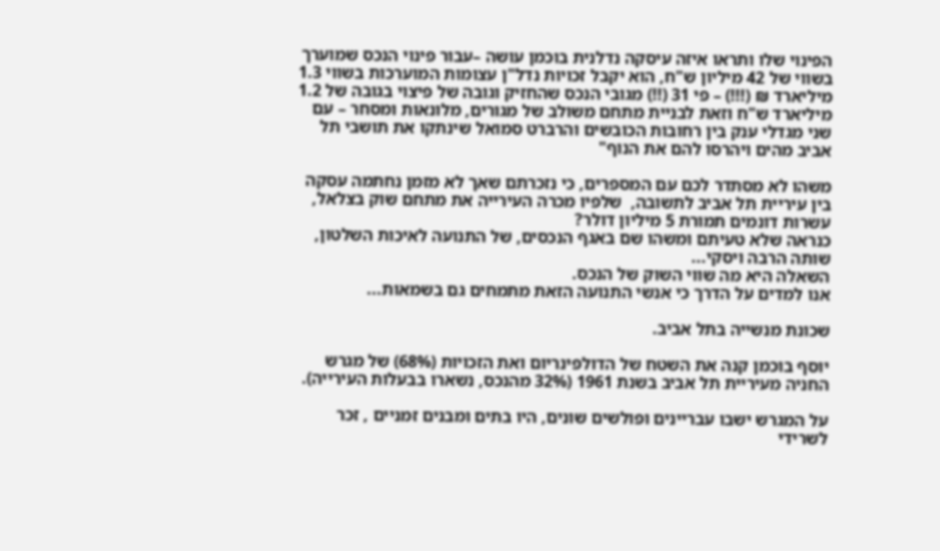הפינוי שלו ותראו איזה עיסקה נדלנית בוכמן עושה –עבור פינוי הנכס שמוערך בשווי של 42 מיליון ש"ח, הוא יקבל זכויות נדל"ן עצומות המוערכות בשווי 1.3 מיליארד ₪ (!!!) – פי 31 (!!) מגובי הנכס שהחזיק וגובה של פיצוי בגובה של 1.2 מיליארד ש"ח וזאת לבניית מתחם משולב של מגורים, מלונאות ומסחר – עם שני מגדלי ענק בין רחובות הכובשים והרברט סמואל שינתקו את תושבי תל אביב מהים ויהרסו להם את הנוף"

משהו לא מסתדר לכם עם המספרים, כי נזכרתם שאך לא מזמן נחתמה עסקה בין עיריית תל אביב לתשובה,  שלפיו מכרה העירייה את מתחם שוק בצלאל, עשרות דונמים תמורת 5 מיליון דולר?
כנראה שלא טעיתם ומשהו שם באגף הנכסים, של התנועה לאיכות השלטון, שותה הרבה ויסקי...
השאלה היא מה שווי השוק של הנכס.
אנו למדים על הדרך כי אנשי התנועה הזאת מתמחים גם בשמאות...

שכונת מנשייה בתל אביב.

יוסף בוכמן קנה את השטח של הדולפינריום ואת הזכויות (68%) של מגרש החניה מעיריית תל אביב בשנת 1961 (32% מהנכס, נשארו בבעלות העירייה).

על המגרש ישבו עבריינים ופולשים שונים, היו בתים ומבנים זמניים , זכר לשרידי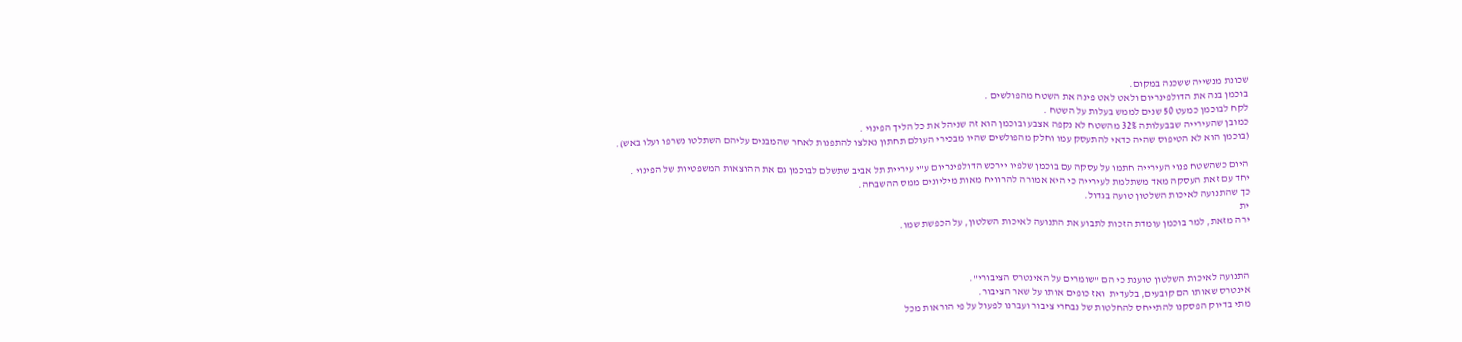שכונת מנשייה ששכנה במקום.
בוכמן בנה את הדולפינריום ולאט לאט פינה את השטח מהפולשים .
לקח לבוכמן כמעט 50 שנים לממש בעלות על השטח .
כמובן שהעירייה שבבעלותה 32% מהשטח לא נקפה אצבע ובוכמן הוא זה שניהל את כל הליך הפינוי .
(בוכמן הוא לא הטיפוס שהיה כדאי להתעסק עמו וחלק מהפולשים שהיו מבכירי העולם תחתון נאלצו להתפנות לאחר שהמבנים עליהם השתלטו נשרפו ועלו באש).

היום כשהשטח פנוי העירייה חתמו על עסקה עם בוכמן שלפיו יירכש הדולפינריום ע"י עיריית תל אביב שתשלם לבוכמן גם את ההוצאות המשפטיות של הפינוי .
יחד עם זאת העסקה מאד משתלמת לעירייה כי היא אמורה להרוויח מאות מיליונים ממס ההשבחה.
כך שהתנועה לאיכות השלטון טועה בגדול.
ית
ירה מזאת, למר בוכמן עומדת הזכות לתבוע את התנועה לאיכות השלטון, על הכפשת שמו.



התנועה לאיכות השלטון טוענת כי הם "שומרים על האינטרס הציבורי".
אינטרס שאותו הם קובעים, בלעדית  ואז כופים אותו על שאר הציבור.
מתי בדיוק הפסקנו להתייחס להחלטות של נבחרי ציבור ועברנו לפעול על פי הוראות מכל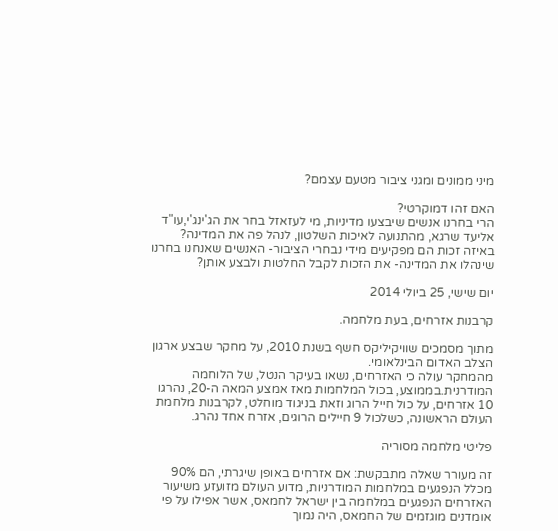מיני ממונים ומגני ציבור מטעם עצמם?

האם זהו דמוקרטי?
הרי בחרנו אנשים שיבצעו מדיניות, מי לעזאזל בחר את הג'ינג'י,עו"ד אליעד שרגא, מהתנועה לאיכות השלטון, לנהל פה את המדינה?
באיזה זכות הם מפקיעים מידי נבחרי הציבור- האנשים שאנחנו בחרנו שינהלו את המדינה- את הזכות לקבל החלטות ולבצע אותן?

יום שישי, 25 ביולי 2014

קרבנות אזרחים, בעת מלחמה.

מתוך מסמכים שוויקיליקס חשף בשנת 2010, על מחקר שבצע ארגון הצלב האדום הבינלאומי.
מהמחקר עולה כי האזרחים, נשאו בעיקר הנטל, של הלוחמה המודרנית.בממוצע, בכול המלחמות מאז אמצע המאה ה-20, נהרגו 10 אזרחים, על כול חייל הרוג וזאת בניגוד מוחלט, לקרבנות מלחמת העולם הראשונה, כשלכול 9 חיילים הרוגים, אזרח אחד נהרג.

פליטי מלחמה מסוריה

זה מעורר שאלה מתבקשת: אם אזרחים באופן שיגרתי, הם 90% מכלל הנפגעים במלחמות המודרניות, מדוע העולם מזועזע משיעור האזרחים הנפגעים במלחמה בין ישראל לחמאס, אשר אפילו על פי אומדנים מוגזמים של החמאס, היה נמוך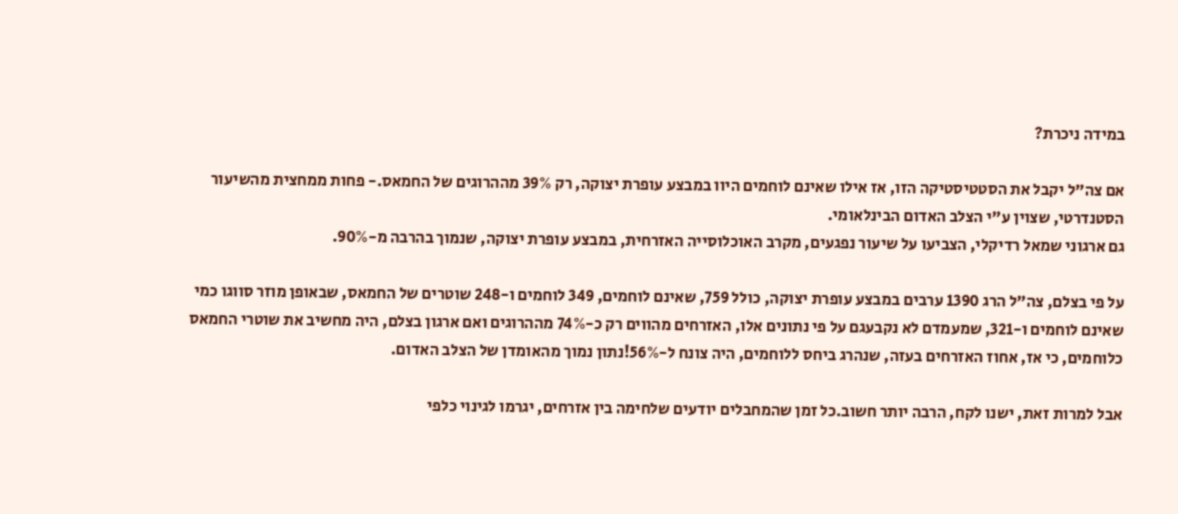במידה ניכרת?

אם צה"ל יקבל את הסטטיסטיקה הזו, אז אילו שאינם לוחמים היוו במבצע עופרת יצוקה, רק 39% מההרוגים של החמאס.- פחות ממחצית מהשיעור הסטנדרטי, שצוין ע"י הצלב האדום הבינלאומי.
גם ארגוני שמאל רדיקלי, הצביעו על שיעור נפגעים, מקרב האוכלוסייה האזרחית, במבצע עופרת יצוקה, שנמוך בהרבה מ-90%.

על פי בצלם, צה"ל הרג 1390 ערבים במבצע עופרת יצוקה, כולל 759, שאינם לוחמים, 349 לוחמים ו-248 שוטרים של החמאס, שבאופן מוזר סווגו כמי שאינם לוחמים ו-321, שמעמדם לא נקבעגם על פי נתונים אלו, האזרחים מהווים רק כ-74% מההרוגים ואם ארגון בצלם, היה מחשיב את שוטרי החמאס כלוחמים, כי אז, אחוז האזרחים בעזה, שנהרג ביחס ללוחמים, היה צונח ל-56%!נתון נמוך מהאומדן של הצלב האדום.

אבל למרות זאת, ישנו לקח, הרבה יותר חשוב.כל זמן שהמחבלים יודעים שלחימה בין אזרחים, יגרמו לגינוי כלפי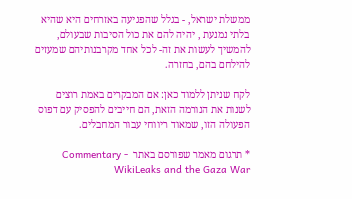ממשלת ישראל, - בגלל שהפגיעה באזרחים היא שהיא בלתי נמנעת , יהיה להם את כול הסיבות שבעולם, להמשיך לעשות את זה- לכל אחד מקרבנותיהם שמעזים להילחם בהם, בחזרה.

לקח שניתן ללמוד כאן: אם המבקרים באמת רוצים לשנות את הנורמה הזאת, הם חייבים להפסיק עם דפוס הפעולה הזו, שמאוד ריווחי עבור המחבלים.

* תרגום מאמר שפורסם באתר  Commentary - WikiLeaks and the Gaza War